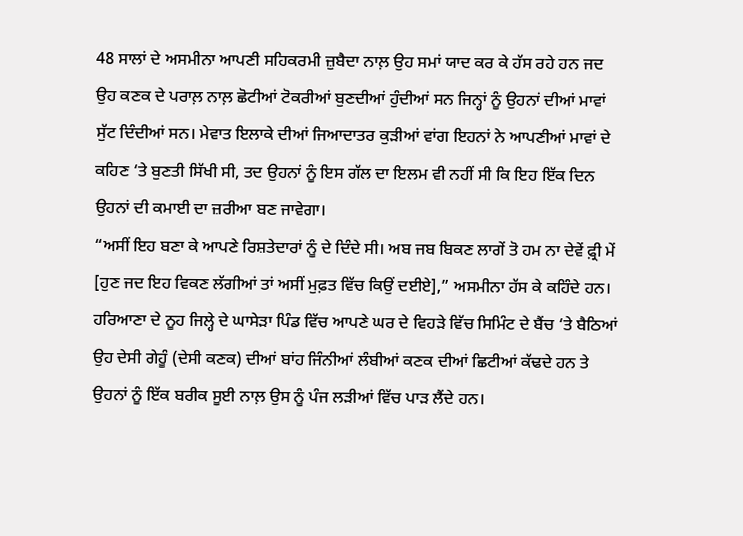48 ਸਾਲਾਂ ਦੇ ਅਸਮੀਨਾ ਆਪਣੀ ਸਹਿਕਰਮੀ ਜ਼ੁਬੈਦਾ ਨਾਲ਼ ਉਹ ਸਮਾਂ ਯਾਦ ਕਰ ਕੇ ਹੱਸ ਰਹੇ ਹਨ ਜਦ ਉਹ ਕਣਕ ਦੇ ਪਰਾਲ਼ ਨਾਲ਼ ਛੋਟੀਆਂ ਟੋਕਰੀਆਂ ਬੁਣਦੀਆਂ ਹੁੰਦੀਆਂ ਸਨ ਜਿਨ੍ਹਾਂ ਨੂੰ ਉਹਨਾਂ ਦੀਆਂ ਮਾਵਾਂ ਸੁੱਟ ਦਿੰਦੀਆਂ ਸਨ। ਮੇਵਾਤ ਇਲਾਕੇ ਦੀਆਂ ਜਿਆਦਾਤਰ ਕੁੜੀਆਂ ਵਾਂਗ ਇਹਨਾਂ ਨੇ ਆਪਣੀਆਂ ਮਾਵਾਂ ਦੇ ਕਹਿਣ ‘ਤੇ ਬੁਣਤੀ ਸਿੱਖੀ ਸੀ, ਤਦ ਉਹਨਾਂ ਨੂੰ ਇਸ ਗੱਲ ਦਾ ਇਲਮ ਵੀ ਨਹੀਂ ਸੀ ਕਿ ਇਹ ਇੱਕ ਦਿਨ ਉਹਨਾਂ ਦੀ ਕਮਾਈ ਦਾ ਜ਼ਰੀਆ ਬਣ ਜਾਵੇਗਾ।
“ਅਸੀਂ ਇਹ ਬਣਾ ਕੇ ਆਪਣੇ ਰਿਸ਼ਤੇਦਾਰਾਂ ਨੂੰ ਦੇ ਦਿੰਦੇ ਸੀ। ਅਬ ਜਬ ਬਿਕਣ ਲਾਗੇਂ ਤੋ ਹਮ ਨਾ ਦੇਵੇਂ ਫ਼੍ਰੀ ਮੇਂ [ਹੁਣ ਜਦ ਇਹ ਵਿਕਣ ਲੱਗੀਆਂ ਤਾਂ ਅਸੀਂ ਮੁਫ਼ਤ ਵਿੱਚ ਕਿਉਂ ਦਈਏ],” ਅਸਮੀਨਾ ਹੱਸ ਕੇ ਕਹਿੰਦੇ ਹਨ।
ਹਰਿਆਣਾ ਦੇ ਨੂਹ ਜਿਲ੍ਹੇ ਦੇ ਘਾਸੇੜਾ ਪਿੰਡ ਵਿੱਚ ਆਪਣੇ ਘਰ ਦੇ ਵਿਹੜੇ ਵਿੱਚ ਸਿਮਿੰਟ ਦੇ ਬੈਂਚ ‘ਤੇ ਬੈਠਿਆਂ ਉਹ ਦੇਸੀ ਗੇਹੂੰ (ਦੇਸੀ ਕਣਕ) ਦੀਆਂ ਬਾਂਹ ਜਿੰਨੀਆਂ ਲੰਬੀਆਂ ਕਣਕ ਦੀਆਂ ਛਿਟੀਆਂ ਕੱਢਦੇ ਹਨ ਤੇ ਉਹਨਾਂ ਨੂੰ ਇੱਕ ਬਰੀਕ ਸੂਈ ਨਾਲ਼ ਉਸ ਨੂੰ ਪੰਜ ਲੜੀਆਂ ਵਿੱਚ ਪਾੜ ਲੈਂਦੇ ਹਨ।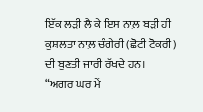ਇੱਕ ਲੜੀ ਲੈ ਕੇ ਇਸ ਨਾਲ਼ ਬੜੀ ਹੀ ਕੁਸ਼ਲਤਾ ਨਾਲ਼ ਚੰਗੇਰੀ (ਛੋਟੀ ਟੋਕਰੀ) ਦੀ ਬੁਣਤੀ ਜਾਰੀ ਰੱਖਦੇ ਹਨ।
“ਅਗਰ ਘਰ ਮੇਂ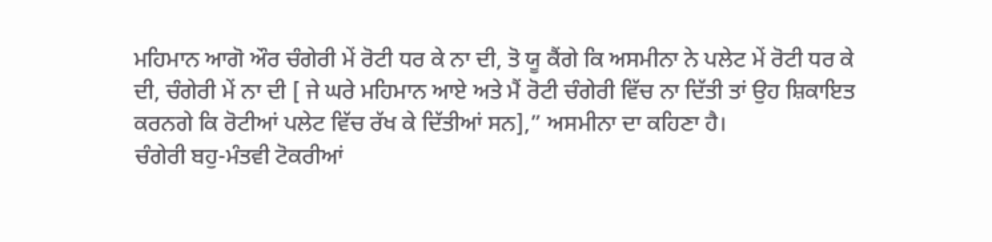ਮਹਿਮਾਨ ਆਗੋ ਔਰ ਚੰਗੇਰੀ ਮੇਂ ਰੋਟੀ ਧਰ ਕੇ ਨਾ ਦੀ, ਤੋ ਯੂ ਕੈਂਗੇ ਕਿ ਅਸਮੀਨਾ ਨੇ ਪਲੇਟ ਮੇਂ ਰੋਟੀ ਧਰ ਕੇ ਦੀ, ਚੰਗੇਰੀ ਮੇਂ ਨਾ ਦੀ [ ਜੇ ਘਰੇ ਮਹਿਮਾਨ ਆਏ ਅਤੇ ਮੈਂ ਰੋਟੀ ਚੰਗੇਰੀ ਵਿੱਚ ਨਾ ਦਿੱਤੀ ਤਾਂ ਉਹ ਸ਼ਿਕਾਇਤ ਕਰਨਗੇ ਕਿ ਰੋਟੀਆਂ ਪਲੇਟ ਵਿੱਚ ਰੱਖ ਕੇ ਦਿੱਤੀਆਂ ਸਨ],” ਅਸਮੀਨਾ ਦਾ ਕਹਿਣਾ ਹੈ।
ਚੰਗੇਰੀ ਬਹੁ-ਮੰਤਵੀ ਟੋਕਰੀਆਂ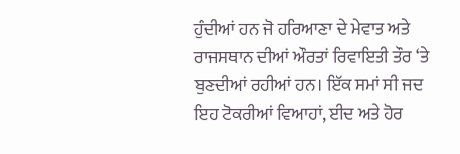ਹੁੰਦੀਆਂ ਹਨ ਜੋ ਹਰਿਆਣਾ ਦੇ ਮੇਵਾਤ ਅਤੇ ਰਾਜਸਥਾਨ ਦੀਆਂ ਔਰਤਾਂ ਰਿਵਾਇਤੀ ਤੌਰ ‘ਤੇ ਬੁਣਦੀਆਂ ਰਹੀਆਂ ਹਨ। ਇੱਕ ਸਮਾਂ ਸੀ ਜਦ ਇਹ ਟੋਕਰੀਆਂ ਵਿਆਹਾਂ, ਈਦ ਅਤੇ ਹੋਰ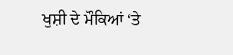ਖੁਸ਼ੀ ਦੇ ਮੌਕਿਆਂ ‘ਤੇ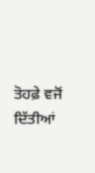ਤੋਹਫ਼ੇ ਵਜੋਂ ਦਿੱਤੀਆਂ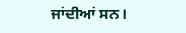ਜਾਂਦੀਆਂ ਸਨ।